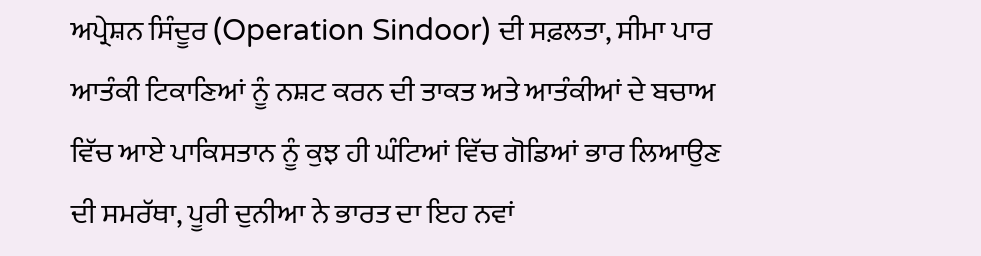ਅਪ੍ਰੇਸ਼ਨ ਸਿੰਦੂਰ (Operation Sindoor) ਦੀ ਸਫ਼ਲਤਾ, ਸੀਮਾ ਪਾਰ ਆਤੰਕੀ ਟਿਕਾਣਿਆਂ ਨੂੰ ਨਸ਼ਟ ਕਰਨ ਦੀ ਤਾਕਤ ਅਤੇ ਆਤੰਕੀਆਂ ਦੇ ਬਚਾਅ ਵਿੱਚ ਆਏ ਪਾਕਿਸਤਾਨ ਨੂੰ ਕੁਝ ਹੀ ਘੰਟਿਆਂ ਵਿੱਚ ਗੋਡਿਆਂ ਭਾਰ ਲਿਆਉਣ ਦੀ ਸਮਰੱਥਾ, ਪੂਰੀ ਦੁਨੀਆ ਨੇ ਭਾਰਤ ਦਾ ਇਹ ਨਵਾਂ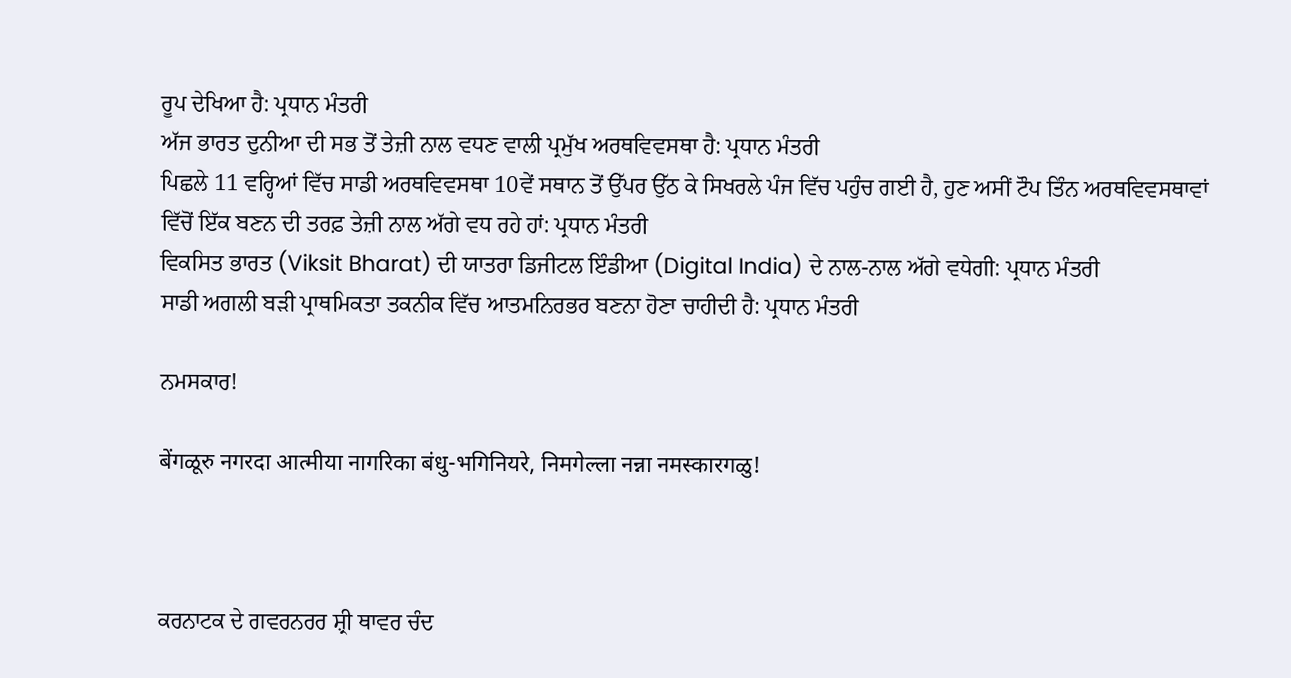ਰੂਪ ਦੇਖਿਆ ਹੈ: ਪ੍ਰਧਾਨ ਮੰਤਰੀ
ਅੱਜ ਭਾਰਤ ਦੁਨੀਆ ਦੀ ਸਭ ਤੋਂ ਤੇਜ਼ੀ ਨਾਲ ਵਧਣ ਵਾਲੀ ਪ੍ਰਮੁੱਖ ਅਰਥਵਿਵਸਥਾ ਹੈ: ਪ੍ਰਧਾਨ ਮੰਤਰੀ
ਪਿਛਲੇ 11 ਵਰ੍ਹਿਆਂ ਵਿੱਚ ਸਾਡੀ ਅਰਥਵਿਵਸਥਾ 10ਵੇਂ ਸਥਾਨ ਤੋਂ ਉੱਪਰ ਉੱਠ ਕੇ ਸਿਖਰਲੇ ਪੰਜ ਵਿੱਚ ਪਹੁੰਚ ਗਈ ਹੈ, ਹੁਣ ਅਸੀਂ ਟੌਪ ਤਿੰਨ ਅਰਥਵਿਵਸਥਾਵਾਂ ਵਿੱਚੋਂ ਇੱਕ ਬਣਨ ਦੀ ਤਰਫ਼ ਤੇਜ਼ੀ ਨਾਲ ਅੱਗੇ ਵਧ ਰਹੇ ਹਾਂ: ਪ੍ਰਧਾਨ ਮੰਤਰੀ
ਵਿਕਸਿਤ ਭਾਰਤ (Viksit Bharat) ਦੀ ਯਾਤਰਾ ਡਿਜੀਟਲ ਇੰਡੀਆ (Digital India) ਦੇ ਨਾਲ-ਨਾਲ ਅੱਗੇ ਵਧੇਗੀ: ਪ੍ਰਧਾਨ ਮੰਤਰੀ
ਸਾਡੀ ਅਗਲੀ ਬੜੀ ਪ੍ਰਾਥਮਿਕਤਾ ਤਕਨੀਕ ਵਿੱਚ ਆਤਮਨਿਰਭਰ ਬਣਨਾ ਹੋਣਾ ਚਾਹੀਦੀ ਹੈ: ਪ੍ਰਧਾਨ ਮੰਤਰੀ

ਨਮਸਕਾਰ!

बेंगळूरु नगरदा आत्मीया नागरिका बंधु-भगिनियरे, निमगेल्ला नन्ना नमस्कारगळु!



ਕਰਨਾਟਕ ਦੇ ਗਵਰਨਰਰ ਸ਼੍ਰੀ ਥਾਵਰ ਚੰਦ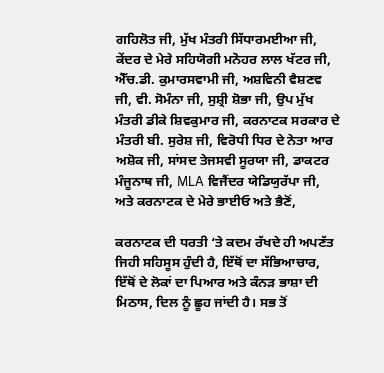ਗਹਿਲੋਤ ਜੀ, ਮੁੱਖ ਮੰਤਰੀ ਸਿੱਧਾਰਮਈਆ ਜੀ, ਕੇਂਦਰ ਦੇ ਮੇਰੇ ਸਹਿਯੋਗੀ ਮਨੋਹਰ ਲਾਲ ਖੱਟਰ ਜੀ, ਐੱਚ.ਡੀ. ਕੁਮਾਰਸਵਾਮੀ ਜੀ, ਅਸ਼ਵਿਨੀ ਵੈਸ਼ਣਵ ਜੀ, ਵੀ. ਸੋਮੰਨਾ ਜੀ, ਸੁਸ਼੍ਰੀ ਸ਼ੋਭਾ ਜੀ, ਉਪ ਮੁੱਖ ਮੰਤਰੀ ਡੀਕੇ ਸ਼ਿਵਕੁਮਾਰ ਜੀ, ਕਰਨਾਟਕ ਸਰਕਾਰ ਦੇ ਮੰਤਰੀ ਬੀ. ਸੁਰੇਸ਼ ਜੀ, ਵਿਰੋਧੀ ਧਿਰ ਦੇ ਨੇਤਾ ਆਰ ਅਸ਼ੋਕ ਜੀ, ਸਾਂਸਦ ਤੇਜਸਵੀ ਸੂਰਯਾ ਜੀ, ਡਾਕਟਰ ਮੰਜੂਨਾਥ ਜੀ, MLA ਵਿਜੈਂਦਰ ਯੇਡਿਯੁਰੱਪਾ ਜੀ, ਅਤੇ ਕਰਨਾਟਕ ਦੇ ਮੇਰੇ ਭਾਈਓ ਅਤੇ ਭੈਣੋਂ,

ਕਰਨਾਟਕ ਦੀ ਧਰਤੀ ‘ਤੇ ਕਦਮ ਰੱਖਦੇ ਹੀ ਅਪਣੱਤ ਜਿਹੀ ਸਹਿਸੂਸ ਹੁੰਦੀ ਹੈ, ਇੱਥੋਂ ਦਾ ਸੱਭਿਆਚਾਰ, ਇੱਥੋਂ ਦੇ ਲੋਕਾਂ ਦਾ ਪਿਆਰ ਅਤੇ ਕੰਨੜ ਭਾਸ਼ਾ ਦੀ ਮਿਠਾਸ, ਦਿਲ ਨੂੰ ਛੂਹ ਜਾਂਦੀ ਹੈ। ਸਭ ਤੋਂ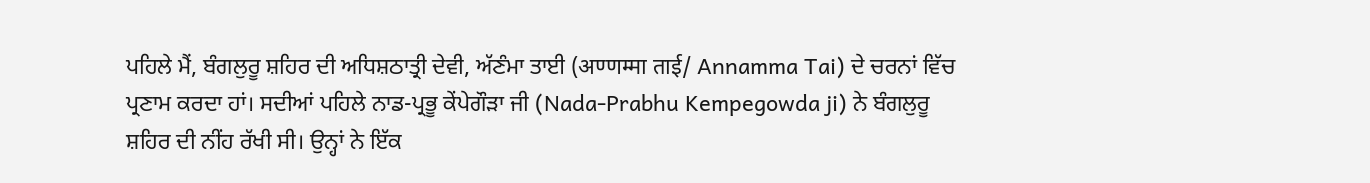ਪਹਿਲੇ ਮੈਂ, ਬੰਗਲੁਰੂ ਸ਼ਹਿਰ ਦੀ ਅਧਿਸ਼ਠਾਤ੍ਰੀ ਦੇਵੀ, ਅੱਣੰਮਾ ਤਾਈ (अण्णम्मा ताई/ Annamma Tai) ਦੇ ਚਰਨਾਂ ਵਿੱਚ ਪ੍ਰਣਾਮ ਕਰਦਾ ਹਾਂ। ਸਦੀਆਂ ਪਹਿਲੇ ਨਾਡ-ਪ੍ਰਭੂ ਕੇਂਪੇਗੌੜਾ ਜੀ (Nada-Prabhu Kempegowda ji) ਨੇ ਬੰਗਲੁਰੂ ਸ਼ਹਿਰ ਦੀ ਨੀਂਹ ਰੱਖੀ ਸੀ। ਉਨ੍ਹਾਂ ਨੇ ਇੱਕ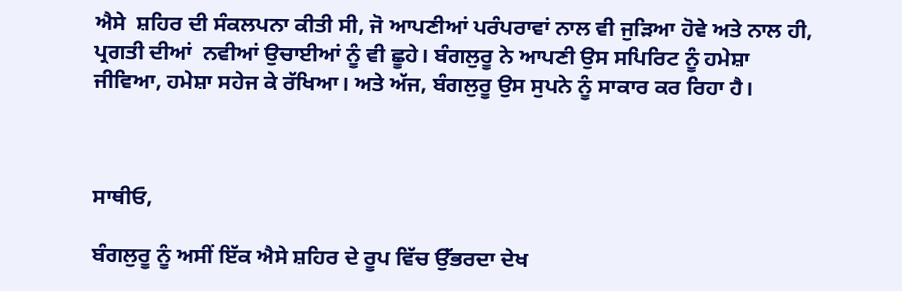ਐਸੇ  ਸ਼ਹਿਰ ਦੀ ਸੰਕਲਪਨਾ ਕੀਤੀ ਸੀ, ਜੋ ਆਪਣੀਆਂ ਪਰੰਪਰਾਵਾਂ ਨਾਲ ਵੀ ਜੁੜਿਆ ਹੋਵੇ ਅਤੇ ਨਾਲ ਹੀ, ਪ੍ਰਗਤੀ ਦੀਆਂ  ਨਵੀਆਂ ਉਚਾਈਆਂ ਨੂੰ ਵੀ ਛੂਹੇ। ਬੰਗਲੁਰੂ ਨੇ ਆਪਣੀ ਉਸ ਸਪਿਰਿਟ ਨੂੰ ਹਮੇਸ਼ਾ ਜੀਵਿਆ, ਹਮੇਸ਼ਾ ਸਹੇਜ ਕੇ ਰੱਖਿਆ। ਅਤੇ ਅੱਜ, ਬੰਗਲੁਰੂ ਉਸ ਸੁਪਨੇ ਨੂੰ ਸਾਕਾਰ ਕਰ ਰਿਹਾ ਹੈ।



ਸਾਥੀਓ,

ਬੰਗਲੁਰੂ ਨੂੰ ਅਸੀਂ ਇੱਕ ਐਸੇ ਸ਼ਹਿਰ ਦੇ ਰੂਪ ਵਿੱਚ ਉੱਭਰਦਾ ਦੇਖ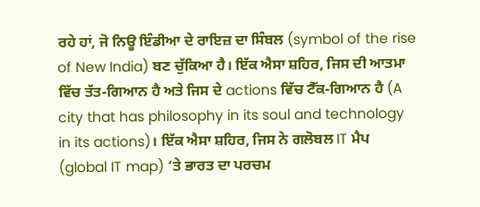ਰਹੇ ਹਾਂ, ਜੋ ਨਿਊ ਇੰਡੀਆ ਦੇ ਰਾਇਜ਼ ਦਾ ਸਿੰਬਲ (symbol of the rise of New India) ਬਣ ਚੁੱਕਿਆ ਹੈ। ਇੱਕ ਐਸਾ ਸ਼ਹਿਰ, ਜਿਸ ਦੀ ਆਤਮਾ ਵਿੱਚ ਤੱਤ-ਗਿਆਨ ਹੈ ਅਤੇ ਜਿਸ ਦੇ actions ਵਿੱਚ ਟੈੱਕ-ਗਿਆਨ ਹੈ (A city that has philosophy in its soul and technology in its actions)। ਇੱਕ ਐਸਾ ਸ਼ਹਿਰ, ਜਿਸ ਨੇ ਗਲੋਬਲ IT ਮੈਪ (global IT map) ‘ਤੇ ਭਾਰਤ ਦਾ ਪਰਚਮ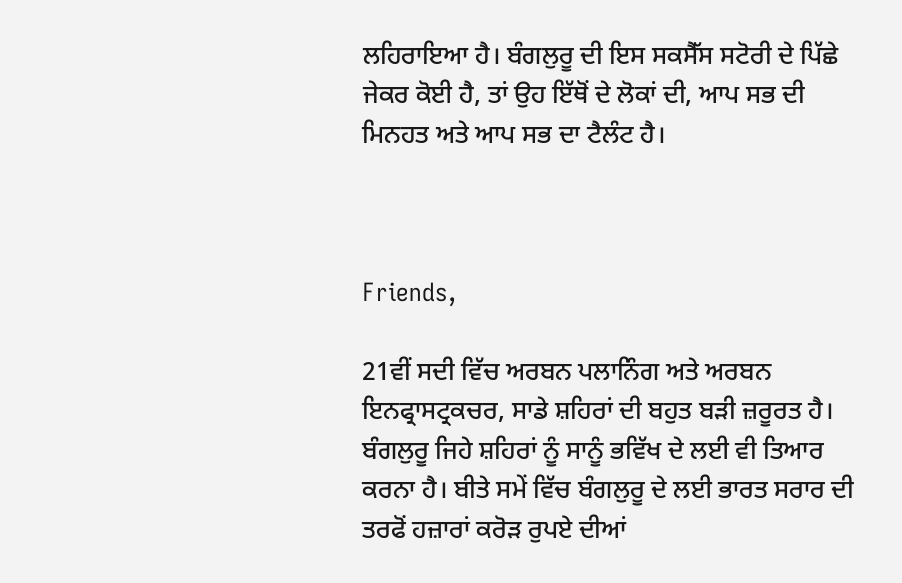ਲਹਿਰਾਇਆ ਹੈ। ਬੰਗਲੁਰੂ ਦੀ ਇਸ ਸਕਸੈੱਸ ਸਟੋਰੀ ਦੇ ਪਿੱਛੇ ਜੇਕਰ ਕੋਈ ਹੈ, ਤਾਂ ਉਹ ਇੱਥੋਂ ਦੇ ਲੋਕਾਂ ਦੀ, ਆਪ ਸਭ ਦੀ ਮਿਨਹਤ ਅਤੇ ਆਪ ਸਭ ਦਾ ਟੈਲੰਟ ਹੈ।



Friends,

21ਵੀਂ ਸਦੀ ਵਿੱਚ ਅਰਬਨ ਪਲਾਨਿੰਗ ਅਤੇ ਅਰਬਨ ਇਨਫ੍ਰਾਸਟ੍ਰਕਚਰ, ਸਾਡੇ ਸ਼ਹਿਰਾਂ ਦੀ ਬਹੁਤ ਬੜੀ ਜ਼ਰੂਰਤ ਹੈ। ਬੰਗਲੁਰੂ ਜਿਹੇ ਸ਼ਹਿਰਾਂ ਨੂੰ ਸਾਨੂੰ ਭਵਿੱਖ ਦੇ ਲਈ ਵੀ ਤਿਆਰ ਕਰਨਾ ਹੈ। ਬੀਤੇ ਸਮੇਂ ਵਿੱਚ ਬੰਗਲੁਰੂ ਦੇ ਲਈ ਭਾਰਤ ਸਰਾਰ ਦੀ ਤਰਫੋਂ ਹਜ਼ਾਰਾਂ ਕਰੋੜ ਰੁਪਏ ਦੀਆਂ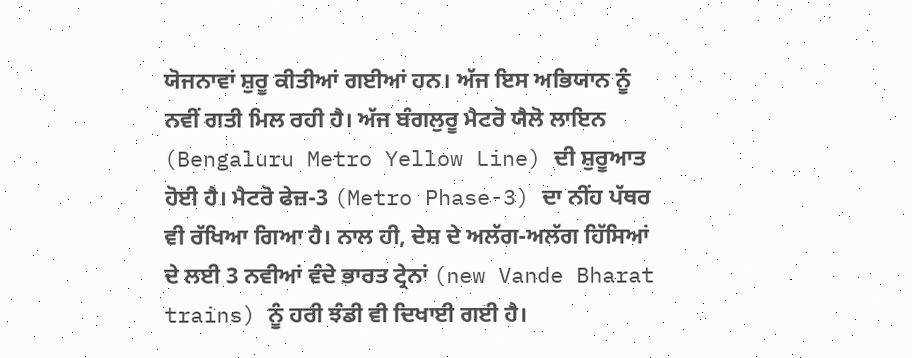ਯੋਜਨਾਵਾਂ ਸ਼ੁਰੂ ਕੀਤੀਆਂ ਗਈਆਂ ਹਨ। ਅੱਜ ਇਸ ਅਭਿਯਾਨ ਨੂੰ ਨਵੀਂ ਗਤੀ ਮਿਲ ਰਹੀ ਹੈ। ਅੱਜ ਬੰਗਲੁਰੂ ਮੈਟਰੋ ਯੈਲੋ ਲਾਇਨ (Bengaluru Metro Yellow Line) ਦੀ ਸ਼ੁਰੂਆਤ ਹੋਈ ਹੈ। ਮੈਟਰੋ ਫੇਜ਼-3 (Metro Phase-3) ਦਾ ਨੀਂਹ ਪੱਥਰ ਵੀ ਰੱਖਿਆ ਗਿਆ ਹੈ। ਨਾਲ ਹੀ, ਦੇਸ਼ ਦੇ ਅਲੱਗ-ਅਲੱਗ ਹਿੱਸਿਆਂ ਦੇ ਲਈ 3 ਨਵੀਆਂ ਵੰਦੇ ਭਾਰਤ ਟ੍ਰੇਨਾਂ (new Vande Bharat trains) ਨੂੰ ਹਰੀ ਝੰਡੀ ਵੀ ਦਿਖਾਈ ਗਈ ਹੈ।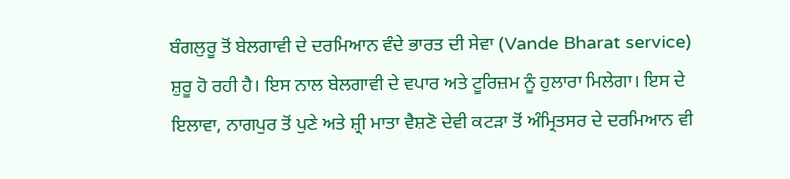ਬੰਗਲੁਰੂ ਤੋਂ ਬੇਲਗਾਵੀ ਦੇ ਦਰਮਿਆਨ ਵੰਦੇ ਭਾਰਤ ਦੀ ਸੇਵਾ (Vande Bharat service) ਸ਼ੁਰੂ ਹੋ ਰਹੀ ਹੈ। ਇਸ ਨਾਲ ਬੇਲਗਾਵੀ ਦੇ ਵਪਾਰ ਅਤੇ ਟੂਰਿਜ਼ਮ ਨੂੰ ਹੁਲਾਰਾ ਮਿਲੇਗਾ। ਇਸ ਦੇ ਇਲਾਵਾ, ਨਾਗਪੁਰ ਤੋਂ ਪੁਣੇ ਅਤੇ ਸ਼੍ਰੀ ਮਾਤਾ ਵੈਸ਼ਣੋ ਦੇਵੀ ਕਟੜਾ ਤੋਂ ਅੰਮ੍ਰਿਤਸਰ ਦੇ ਦਰਮਿਆਨ ਵੀ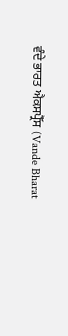ਵੰਦੇ ਭਾਰਤ ਐਕਸਪ੍ਰੈੱਸ (Vande Bharat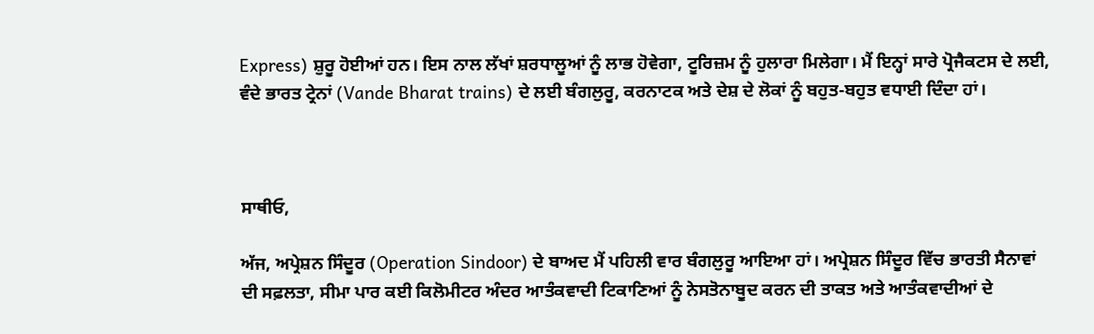Express) ਸ਼ੁਰੂ ਹੋਈਆਂ ਹਨ। ਇਸ ਨਾਲ ਲੱਖਾਂ ਸ਼ਰਧਾਲੂਆਂ ਨੂੰ ਲਾਭ ਹੋਵੇਗਾ, ਟੂਰਿਜ਼ਮ ਨੂੰ ਹੁਲਾਰਾ ਮਿਲੇਗਾ। ਮੈਂ ਇਨ੍ਹਾਂ ਸਾਰੇ ਪ੍ਰੋਜੈਕਟਸ ਦੇ ਲਈ, ਵੰਦੇ ਭਾਰਤ ਟ੍ਰੇਨਾਂ (Vande Bharat trains) ਦੇ ਲਈ ਬੰਗਲੁਰੂ, ਕਰਨਾਟਕ ਅਤੇ ਦੇਸ਼ ਦੇ ਲੋਕਾਂ ਨੂੰ ਬਹੁਤ-ਬਹੁਤ ਵਧਾਈ ਦਿੰਦਾ ਹਾਂ।



ਸਾਥੀਓ,

ਅੱਜ, ਅਪ੍ਰੇਸ਼ਨ ਸਿੰਦੂਰ (Operation Sindoor) ਦੇ ਬਾਅਦ ਮੈਂ ਪਹਿਲੀ ਵਾਰ ਬੰਗਲੁਰੂ ਆਇਆ ਹਾਂ। ਅਪ੍ਰੇਸ਼ਨ ਸਿੰਦੂਰ ਵਿੱਚ ਭਾਰਤੀ ਸੈਨਾਵਾਂ ਦੀ ਸਫ਼ਲਤਾ, ਸੀਮਾ ਪਾਰ ਕਈ ਕਿਲੋਮੀਟਰ ਅੰਦਰ ਆਤੰਕਵਾਦੀ ਟਿਕਾਣਿਆਂ ਨੂੰ ਨੇਸਤੋਨਾਬੂਦ ਕਰਨ ਦੀ ਤਾਕਤ ਅਤੇ ਆਤੰਕਵਾਦੀਆਂ ਦੇ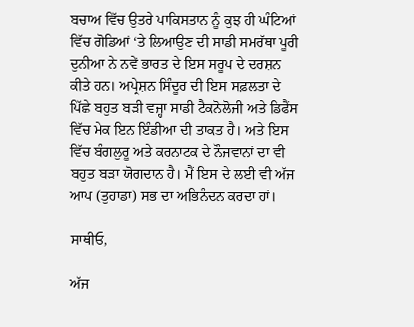ਬਚਾਅ ਵਿੱਚ ਉਤਰੇ ਪਾਕਿਸਤਾਨ ਨੂੰ ਕੁਝ ਹੀ ਘੰਟਿਆਂ ਵਿੱਚ ਗੋਡਿਆਂ ‘ਤੇ ਲਿਆਉਣ ਦੀ ਸਾਡੀ ਸਮਰੱਥਾ ਪੂਰੀ ਦੁਨੀਆ ਨੇ ਨਵੇਂ ਭਾਰਤ ਦੇ ਇਸ ਸਰੂਪ ਦੇ ਦਰਸ਼ਨ ਕੀਤੇ ਹਨ। ਅਪ੍ਰੇਸ਼ਨ ਸਿੰਦੂਰ ਦੀ ਇਸ ਸਫ਼ਲਤਾ ਦੇ ਪਿੱਛੇ ਬਹੁਤ ਬੜੀ ਵਜ੍ਹਾ ਸਾਡੀ ਟੈਕਨੋਲੋਜੀ ਅਤੇ ਡਿਫੈਂਸ ਵਿੱਚ ਮੇਕ ਇਨ ਇੰਡੀਆ ਦੀ ਤਾਕਤ ਹੈ। ਅਤੇ ਇਸ ਵਿੱਚ ਬੰਗਲੁਰੂ ਅਤੇ ਕਰਨਾਟਕ ਦੇ ਨੌਜਵਾਨਾਂ ਦਾ ਵੀ ਬਹੁਤ ਬੜਾ ਯੋਗਦਾਨ ਹੈ। ਮੈਂ ਇਸ ਦੇ ਲਈ ਵੀ ਅੱਜ ਆਪ (ਤੁਹਾਡਾ) ਸਭ ਦਾ ਅਭਿਨੰਦਨ ਕਰਦਾ ਹਾਂ।

ਸਾਥੀਓ,

ਅੱਜ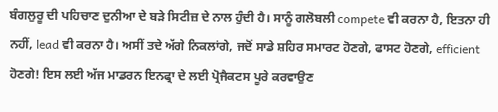ਬੰਗਲੁਰੂ ਦੀ ਪਹਿਚਾਣ ਦੁਨੀਆ ਦੇ ਬੜੇ ਸਿਟੀਜ਼ ਦੇ ਨਾਲ ਹੁੰਦੀ ਹੈ। ਸਾਨੂੰ ਗਲੋਬਲੀ compete ਵੀ ਕਰਨਾ ਹੈ, ਇਤਨਾ ਹੀ ਨਹੀਂ, lead ਵੀ ਕਰਨਾ ਹੈ। ਅਸੀਂ ਤਦੇ ਅੱਗੇ ਨਿਕਲਾਂਗੇ, ਜਦੋਂ ਸਾਡੇ ਸ਼ਹਿਰ ਸਮਾਰਟ ਹੋਣਗੇ, ਫਾਸਟ ਹੋਣਗੇ, efficient ਹੋਣਗੇ! ਇਸ ਲਈ ਅੱਜ ਮਾਡਰਨ ਇਨਫ੍ਰਾ ਦੇ ਲਈ ਪ੍ਰੋਜੈਕਟਸ ਪੂਰੇ ਕਰਵਾਉਣ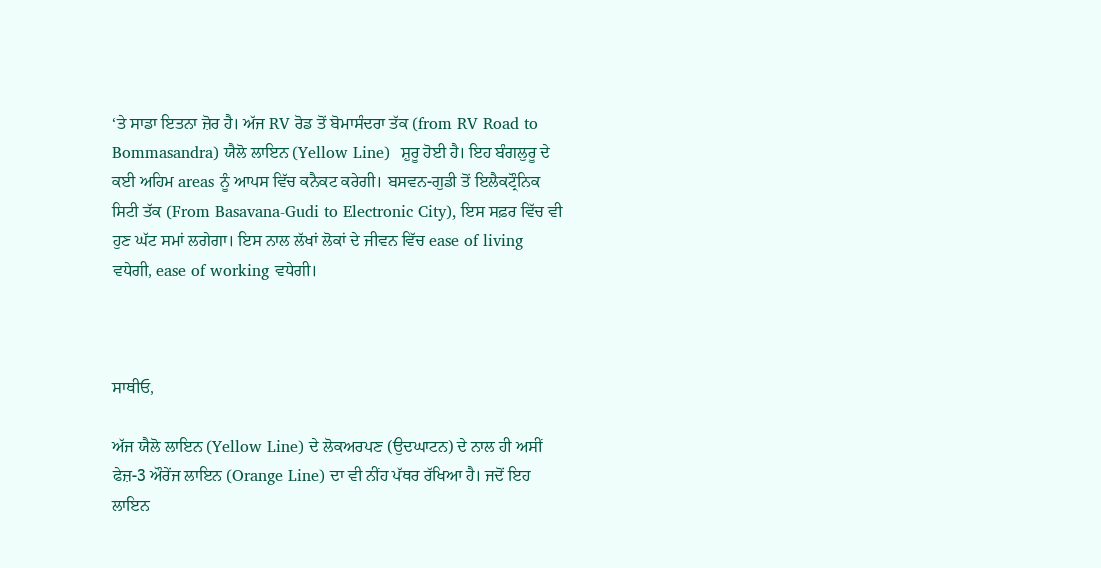‘ਤੇ ਸਾਡਾ ਇਤਨਾ ਜ਼ੋਰ ਹੈ। ਅੱਜ RV ਰੋਡ ਤੋਂ ਬੋਮਾਸੰਦਰਾ ਤੱਕ (from RV Road to Bommasandra) ਯੈਲੋ ਲਾਇਨ (Yellow Line)  ਸ਼ੁਰੂ ਹੋਈ ਹੈ। ਇਹ ਬੰਗਲੁਰੂ ਦੇ ਕਈ ਅਹਿਮ areas ਨੂੰ ਆਪਸ ਵਿੱਚ ਕਨੈਕਟ ਕਰੇਗੀ। ਬਸਵਨ-ਗੁਡੀ ਤੋਂ ਇਲੈਕਟ੍ਰੌਨਿਕ ਸਿਟੀ ਤੱਕ (From Basavana-Gudi to Electronic City), ਇਸ ਸਫ਼ਰ ਵਿੱਚ ਵੀ ਹੁਣ ਘੱਟ ਸਮਾਂ ਲਗੇਗਾ। ਇਸ ਨਾਲ ਲੱਖਾਂ ਲੋਕਾਂ ਦੇ ਜੀਵਨ ਵਿੱਚ ease of living ਵਧੇਗੀ, ease of working ਵਧੇਗੀ।



ਸਾਥੀਓ,

ਅੱਜ ਯੈਲੋ ਲਾਇਨ (Yellow Line) ਦੇ ਲੋਕਅਰਪਣ (ਉਦਘਾਟਨ) ਦੇ ਨਾਲ ਹੀ ਅਸੀਂ ਫੇਜ਼-3 ਔਰੇਂਜ ਲਾਇਨ (Orange Line) ਦਾ ਵੀ ਨੀਂਹ ਪੱਥਰ ਰੱਖਿਆ ਹੈ। ਜਦੋਂ ਇਹ ਲਾਇਨ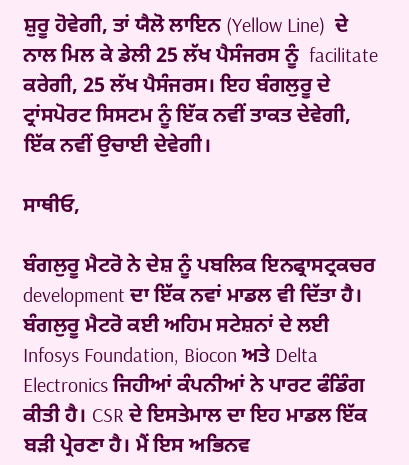ਸ਼ੁਰੂ ਹੋਵੇਗੀ, ਤਾਂ ਯੈਲੋ ਲਾਇਨ (Yellow Line)  ਦੇ ਨਾਲ ਮਿਲ ਕੇ ਡੇਲੀ 25 ਲੱਖ ਪੈਸੰਜਰਸ ਨੂੰ  facilitate ਕਰੇਗੀ, 25 ਲੱਖ ਪੈਸੰਜਰਸ। ਇਹ ਬੰਗਲੁਰੂ ਦੇ ਟ੍ਰਾਂਸਪੋਰਟ ਸਿਸਟਮ ਨੂੰ ਇੱਕ ਨਵੀਂ ਤਾਕਤ ਦੇਵੇਗੀ, ਇੱਕ ਨਵੀਂ ਉਚਾਈ ਦੇਵੇਗੀ।

ਸਾਥੀਓ,

ਬੰਗਲੁਰੂ ਮੈਟਰੋ ਨੇ ਦੇਸ਼ ਨੂੰ ਪਬਲਿਕ ਇਨਫ੍ਰਾਸਟ੍ਰਕਚਰ development ਦਾ ਇੱਕ ਨਵਾਂ ਮਾਡਲ ਵੀ ਦਿੱਤਾ ਹੈ। ਬੰਗਲੁਰੂ ਮੈਟਰੋ ਕਈ ਅਹਿਮ ਸਟੇਸ਼ਨਾਂ ਦੇ ਲਈ Infosys Foundation, Biocon ਅਤੇ Delta Electronics ਜਿਹੀਆਂ ਕੰਪਨੀਆਂ ਨੇ ਪਾਰਟ ਫੰਡਿੰਗ ਕੀਤੀ ਹੈ। CSR ਦੇ ਇਸਤੇਮਾਲ ਦਾ ਇਹ ਮਾਡਲ ਇੱਕ ਬੜੀ ਪ੍ਰੇਰਣਾ ਹੈ। ਮੈਂ ਇਸ ਅਭਿਨਵ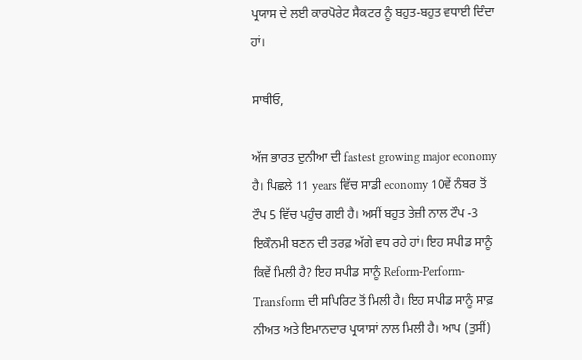ਪ੍ਰਯਾਸ ਦੇ ਲਈ ਕਾਰਪੋਰੇਟ ਸੈਕਟਰ ਨੂੰ ਬਹੁਤ-ਬਹੁਤ ਵਧਾਈ ਦਿੰਦਾ ਹਾਂ।

ਸਾਥੀਓ,

ਅੱਜ ਭਾਰਤ ਦੁਨੀਆ ਦੀ fastest growing major economy ਹੈ। ਪਿਛਲੇ 11 years ਵਿੱਚ ਸਾਡੀ economy 10ਵੇਂ ਨੰਬਰ ਤੋਂ ਟੌਪ 5 ਵਿੱਚ ਪਹੁੰਚ ਗਈ ਹੈ। ਅਸੀਂ ਬਹੁਤ ਤੇਜ਼ੀ ਨਾਲ ਟੌਪ -3 ਇਕੌਨਮੀ ਬਣਨ ਦੀ ਤਰਫ਼ ਅੱਗੇ ਵਧ ਰਹੇ ਹਾਂ। ਇਹ ਸਪੀਡ ਸਾਨੂੰ ਕਿਵੇਂ ਮਿਲੀ ਹੈ? ਇਹ ਸਪੀਡ ਸਾਨੂੰ Reform-Perform-Transform ਦੀ ਸਪਿਰਿਟ ਤੋਂ ਮਿਲੀ ਹੈ। ਇਹ ਸਪੀਡ ਸਾਨੂੰ ਸਾਫ਼ ਨੀਅਤ ਅਤੇ ਇਮਾਨਦਾਰ ਪ੍ਰਯਾਸਾਂ ਨਾਲ ਮਿਲੀ ਹੈ। ਆਪ (ਤੁਸੀਂ)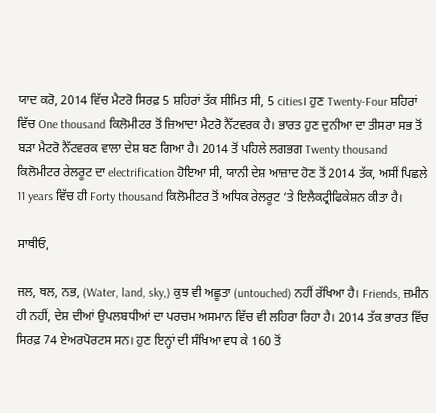ਯਾਦ ਕਰੋ, 2014 ਵਿੱਚ ਮੈਟਰੋ ਸਿਰਫ਼ 5 ਸ਼ਹਿਰਾਂ ਤੱਕ ਸੀਮਿਤ ਸੀ, 5 cities। ਹੁਣ Twenty-Four ਸ਼ਹਿਰਾਂ ਵਿੱਚ One thousand ਕਿਲੋਮੀਟਰ ਤੋਂ ਜ਼ਿਆਦਾ ਮੈਟਰੋ ਨੈੱਟਵਰਕ ਹੈ। ਭਾਰਤ ਹੁਣ ਦੁਨੀਆ ਦਾ ਤੀਸਰਾ ਸਭ ਤੋਂ ਬੜਾ ਮੈਟਰੋ ਨੈੱਟਵਰਕ ਵਾਲਾ ਦੇਸ਼ ਬਣ ਗਿਆ ਹੈ। 2014 ਤੋਂ ਪਹਿਲੇ ਲਗਭਗ Twenty thousand ਕਿਲੋਮੀਟਰ ਰੇਲਰੂਟ ਦਾ electrification ਹੋਇਆ ਸੀ, ਯਾਨੀ ਦੇਸ਼ ਆਜ਼ਾਦ ਹੋਣ ਤੋਂ 2014 ਤੱਕ, ਅਸੀਂ ਪਿਛਲੇ 11 years ਵਿੱਚ ਹੀ Forty thousand ਕਿਲੋਮੀਟਰ ਤੋਂ ਅਧਿਕ ਰੇਲਰੂਟ ‘ਤੇ ਇਲੈਕਟ੍ਰੀਫਿਕੇਸ਼ਨ ਕੀਤਾ ਹੈ।

ਸਾਥੀਓ,

ਜਲ, ਥਲ, ਨਭ, (Water, land, sky,) ਕੁਝ ਵੀ ਅਛੂਤਾ (untouched) ਨਹੀਂ ਰੱਖਿਆ ਹੈ। Friends, ਜ਼ਮੀਨ ਹੀ ਨਹੀਂ, ਦੇਸ਼ ਦੀਆਂ ਉਪਲਬਧੀਆਂ ਦਾ ਪਰਚਮ ਅਸਮਾਨ ਵਿੱਚ ਵੀ ਲਹਿਰਾ ਰਿਹਾ ਹੈ। 2014 ਤੱਕ ਭਾਰਤ ਵਿੱਚ ਸਿਰਫ਼ 74 ਏਅਰਪੋਰਟਸ ਸਨ। ਹੁਣ ਇਨ੍ਹਾਂ ਦੀ ਸੰਖਿਆ ਵਧ ਕੇ 160 ਤੋਂ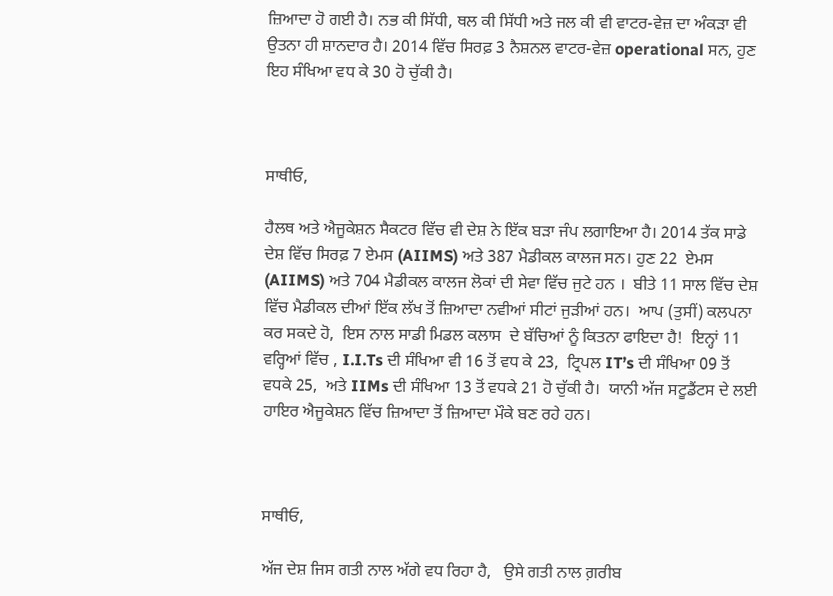ਜ਼ਿਆਦਾ ਹੋ ਗਈ ਹੈ। ਨਭ ਕੀ ਸਿੱਧੀ, ਥਲ ਕੀ ਸਿੱਧੀ ਅਤੇ ਜਲ ਕੀ ਵੀ ਵਾਟਰ-ਵੇਜ਼ ਦਾ ਅੰਕੜਾ ਵੀ ਉਤਨਾ ਹੀ ਸ਼ਾਨਦਾਰ ਹੈ। 2014 ਵਿੱਚ ਸਿਰਫ਼ 3 ਨੈਸ਼ਨਲ ਵਾਟਰ-ਵੇਜ਼ operational ਸਨ, ਹੁਣ ਇਹ ਸੰਖਿਆ ਵਧ ਕੇ 30 ਹੋ ਚੁੱਕੀ ਹੈ।



ਸਾਥੀਓ,

ਹੈਲਥ ਅਤੇ ਐਜੂਕੇਸ਼ਨ ਸੈਕਟਰ ਵਿੱਚ ਵੀ ਦੇਸ਼ ਨੇ ਇੱਕ ਬੜਾ ਜੰਪ ਲਗਾਇਆ ਹੈ। 2014 ਤੱਕ ਸਾਡੇ ਦੇਸ਼ ਵਿੱਚ ਸਿਰਫ਼ 7 ਏਮਸ (AIIMS) ਅਤੇ 387 ਮੈਡੀਕਲ ਕਾਲਜ ਸਨ। ਹੁਣ 22  ਏਮਸ (AIIMS) ਅਤੇ 704 ਮੈਡੀਕਲ ਕਾਲਜ ਲੋਕਾਂ ਦੀ ਸੇਵਾ ਵਿੱਚ ਜੁਟੇ ਹਨ ।  ਬੀਤੇ 11 ਸਾਲ ਵਿੱਚ ਦੇਸ਼ ਵਿੱਚ ਮੈਡੀਕਲ ਦੀਆਂ ਇੱਕ ਲੱਖ ਤੋਂ ਜ਼ਿਆਦਾ ਨਵੀਆਂ ਸੀਟਾਂ ਜੁੜੀਆਂ ਹਨ।  ਆਪ (ਤੁਸੀਂ) ਕਲਪਨਾ ਕਰ ਸਕਦੇ ਹੋ,  ਇਸ ਨਾਲ ਸਾਡੀ ਮਿਡਲ ਕਲਾਸ  ਦੇ ਬੱਚਿਆਂ ਨੂੰ ਕਿਤਨਾ ਫਾਇਦਾ ਹੈ!  ਇਨ੍ਹਾਂ 11 ਵਰ੍ਹਿਆਂ ਵਿੱਚ , I.I.Ts ਦੀ ਸੰਖਿਆ ਵੀ 16 ਤੋਂ ਵਧ ਕੇ 23,  ਟ੍ਰਿਪਲ IT’s ਦੀ ਸੰਖਿਆ 09 ਤੋਂ ਵਧਕੇ 25,  ਅਤੇ IIMs ਦੀ ਸੰਖਿਆ 13 ਤੋਂ ਵਧਕੇ 21 ਹੋ ਚੁੱਕੀ ਹੈ।  ਯਾਨੀ ਅੱਜ ਸਟੂਡੈਂਟਸ ਦੇ ਲਈ ਹਾਇਰ ਐਜੂਕੇਸ਼ਨ ਵਿੱਚ ਜ਼ਿਆਦਾ ਤੋਂ ਜ਼ਿਆਦਾ ਮੌਕੇ ਬਣ ਰਹੇ ਹਨ।



ਸਾਥੀਓ,

ਅੱਜ ਦੇਸ਼ ਜਿਸ ਗਤੀ ਨਾਲ ਅੱਗੇ ਵਧ ਰਿਹਾ ਹੈ,   ਉਸੇ ਗਤੀ ਨਾਲ ਗ਼ਰੀਬ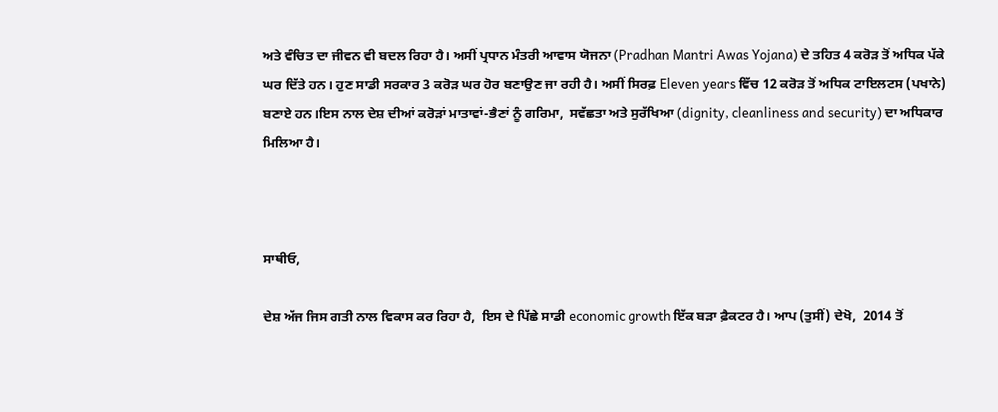ਅਤੇ ਵੰਚਿਤ ਦਾ ਜੀਵਨ ਵੀ ਬਦਲ ਰਿਹਾ ਹੈ। ਅਸੀਂ ਪ੍ਰਧਾਨ ਮੰਤਰੀ ਆਵਾਸ ਯੋਜਨਾ (Pradhan Mantri Awas Yojana) ਦੇ ਤਹਿਤ 4 ਕਰੋੜ ਤੋਂ ਅਧਿਕ ਪੱਕੇ ਘਰ ਦਿੱਤੇ ਹਨ। ਹੁਣ ਸਾਡੀ ਸਰਕਾਰ 3 ਕਰੋੜ ਘਰ ਹੋਰ ਬਣਾਉਣ ਜਾ ਰਹੀ ਹੈ। ਅਸੀਂ ਸਿਰਫ਼ Eleven years ਵਿੱਚ 12 ਕਰੋੜ ਤੋਂ ਅਧਿਕ ਟਾਇਲਟਸ (ਪਖਾਨੇ) ਬਣਾਏ ਹਨ।ਇਸ ਨਾਲ ਦੇਸ਼ ਦੀਆਂ ਕਰੋੜਾਂ ਮਾਤਾਵਾਂ-ਭੈਣਾਂ ਨੂੰ ਗਰਿਮਾ,  ਸਵੱਛਤਾ ਅਤੇ ਸੁਰੱਖਿਆ (dignity, cleanliness and security) ਦਾ ਅਧਿਕਾਰ ਮਿਲਿਆ ਹੈ।



ਸਾਥੀਓ,

ਦੇਸ਼ ਅੱਜ ਜਿਸ ਗਤੀ ਨਾਲ ਵਿਕਾਸ ਕਰ ਰਿਹਾ ਹੈ,  ਇਸ ਦੇ ਪਿੱਛੇ ਸਾਡੀ economic growth ਇੱਕ ਬੜਾ ਫ਼ੈਕਟਰ ਹੈ। ਆਪ (ਤੁਸੀਂ) ਦੇਖੋ,  2014 ਤੋਂ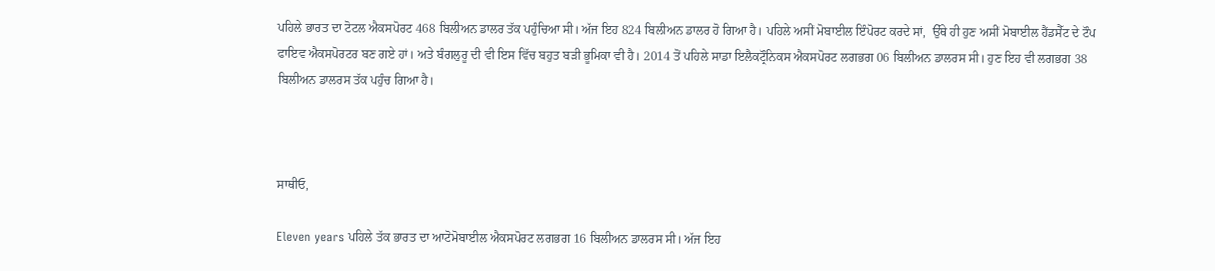ਪਹਿਲੇ ਭਾਰਤ ਦਾ ਟੋਟਲ ਐਕਸਪੋਰਟ 468 ਬਿਲੀਅਨ ਡਾਲਰ ਤੱਕ ਪਹੁੰਚਿਆ ਸੀ। ਅੱਜ ਇਹ 824 ਬਿਲੀਅਨ ਡਾਲਰ ਹੋ ਗਿਆ ਹੈ। ਪਹਿਲੇ ਅਸੀਂ ਮੋਬਾਈਲ ਇੰਪੋਰਟ ਕਰਦੇ ਸਾਂ,  ਉੱਥੇ ਹੀ ਹੁਣ ਅਸੀਂ ਮੋਬਾਈਲ ਹੈਂਡਸੈੱਟ ਦੇ ਟੌਪ ਫਾਇਵ ਐਕਸਪੋਰਟਰ ਬਣ ਗਏ ਹਾਂ। ਅਤੇ ਬੰਗਲੁਰੂ ਦੀ ਵੀ ਇਸ ਵਿੱਚ ਬਹੁਤ ਬੜੀ ਭੂਮਿਕਾ ਵੀ ਹੈ। 2014 ਤੋਂ ਪਹਿਲੇ ਸਾਡਾ ਇਲੈਕਟ੍ਰੌਨਿਕਸ ਐਕਸਪੋਰਟ ਲਗਭਗ 06 ਬਿਲੀਅਨ ਡਾਲਰਸ ਸੀ। ਹੁਣ ਇਹ ਵੀ ਲਗਭਗ 38 ਬਿਲੀਅਨ ਡਾਲਰਸ ਤੱਕ ਪਹੁੰਚ ਗਿਆ ਹੈ।



ਸਾਥੀਓ,

Eleven years ਪਹਿਲੇ ਤੱਕ ਭਾਰਤ ਦਾ ਆਟੋਮੋਬਾਈਲ ਐਕਸਪੋਰਟ ਲਗਭਗ 16 ਬਿਲੀਅਨ ਡਾਲਰਸ ਸੀ। ਅੱਜ ਇਹ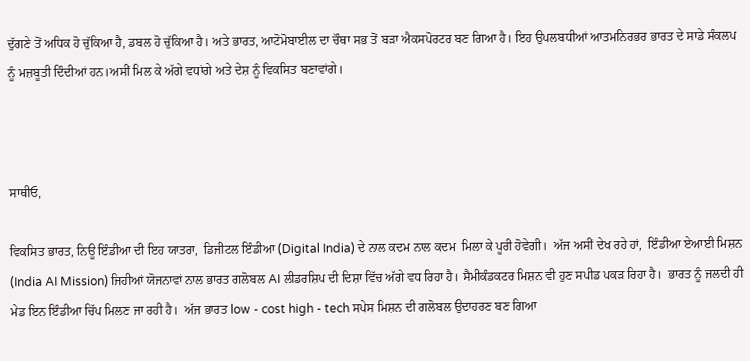ਦੁੱਗਣੇ ਤੋਂ ਅਧਿਕ ਹੋ ਚੁੱਕਿਆ ਹੈ, ਡਬਲ ਹੋ ਚੁੱਕਿਆ ਹੈ। ਅਤੇ ਭਾਰਤ, ਆਟੋਮੋਬਾਈਲ ਦਾ ਚੌਥਾ ਸਭ ਤੋਂ ਬੜਾ ਐਕਸਪੋਰਟਰ ਬਣ ਗਿਆ ਹੈ। ਇਹ ਉਪਲਬਧੀਆਂ ਆਤਮਨਿਰਭਰ ਭਾਰਤ ਦੇ ਸਾਡੇ ਸੰਕਲਪ ਨੂੰ ਮਜ਼ਬੂਤੀ ਦਿੰਦੀਆਂ ਹਨ।ਅਸੀਂ ਮਿਲ ਕੇ ਅੱਗੇ ਵਧਾਂਗੇ ਅਤੇ ਦੇਸ਼ ਨੂੰ ਵਿਕਸਿਤ ਬਣਾਵਾਂਗੇ।



ਸਾਥੀਓ,

ਵਿਕਸਿਤ ਭਾਰਤ, ਨਿਊ ਇੰਡੀਆ ਦੀ ਇਹ ਯਾਤਰਾ,  ਡਿਜੀਟਲ ਇੰਡੀਆ (Digital India) ਦੇ ਨਾਲ ਕਦਮ ਨਾਲ ਕਦਮ  ਮਿਲਾ ਕੇ ਪੂਰੀ ਹੋਵੇਗੀ।  ਅੱਜ ਅਸੀਂ ਦੇਖ ਰਹੇ ਹਾਂ,  ਇੰਡੀਆ ਏਆਈ ਮਿਸ਼ਨ (India AI Mission) ਜਿਹੀਆਂ ਯੋਜਨਾਵਾਂ ਨਾਲ ਭਾਰਤ ਗਲੋਬਲ AI ਲੀਡਰਸ਼ਿਪ ਦੀ ਦਿਸ਼ਾ ਵਿੱਚ ਅੱਗੇ ਵਧ ਰਿਹਾ ਹੈ। ਸੈਮੀਕੰਡਕਟਰ ਮਿਸ਼ਨ ਵੀ ਹੁਣ ਸਪੀਡ ਪਕੜ ਰਿਹਾ ਹੈ।  ਭਾਰਤ ਨੂੰ ਜਲਦੀ ਹੀ ਮੇਡ ਇਨ ਇੰਡੀਆ ਚਿੱਪ ਮਿਲਣ ਜਾ ਰਹੀ ਹੈ।  ਅੱਜ ਭਾਰਤ low - cost high - tech ਸਪੇਸ ਮਿਸ਼ਨ ਦੀ ਗਲੋਬਲ ਉਦਾਹਰਣ ਬਣ ਗਿਆ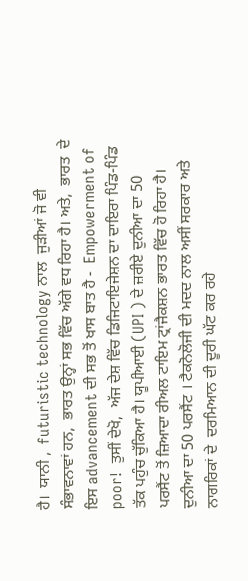ਹੈ।  ਯਾਨੀ ,  futuristic technology ਨਾਲ  ਜੁੜੀਆਂ ਜੋ ਵੀ ਸੰਭਾਵਨਾਵਾਂ ਹਨ,  ਭਾਰਤ ਉਨ੍ਹਾਂ ਸਭ ਵਿੱਚ ਅੱਗੇ ਵਧ ਰਿਹਾ ਹੈ। ਅਤੇ,  ਭਾਰਤ  ਦੇ ਇਸ advancement ਦੀ ਸਭ ਤੋਂ ਖਾਸ ਬਾਤ ਹੈ -  Empowerment of poor!  ਤੁਸੀਂ ਦੇਖੋ,  ਅੱਜ ਦੇਸ਼ ਵਿੱਚ ਡਿਜਿਟਾਇਜੇਸ਼ਨ ਦਾ ਦਾਇਰਾ ਪਿੰਡ-ਪਿੰਡ ਤੱਕ ਪਹੁੰਚ ਚੁੱਕਿਆ ਹੈ। ਯੂਪੀਆਈ (UPI ) ਦੇ ਜ਼ਰੀਏ ਦੁਨੀਆ ਦਾ 50 ਪਰਸੈਂਟ ਤੋਂ ਜ਼ਿਆਦਾ ਰੀਅਲ ਟਾਇਮ ਟ੍ਰਾਂਜੈਕਸ਼ਨ ਭਾਰਤ ਵਿੱਚ ਹੋ ਰਿਹਾ ਹੈ।  ਦੁਨੀਆ ਦਾ 50 ਪਰਸੈਂਟ । ਟੈਕਨੋਲੋਜੀ ਦੀ ਮਦਦ ਨਾਲ ਅਸੀਂ ਸਰਕਾਰ ਅਤੇ ਨਾਗਰਿਕਾਂ ਦੇ  ਦਰਮਿਆਨ ਦੀ ਦੂਰੀ ਘੱਟ ਕਰ ਰਹੇ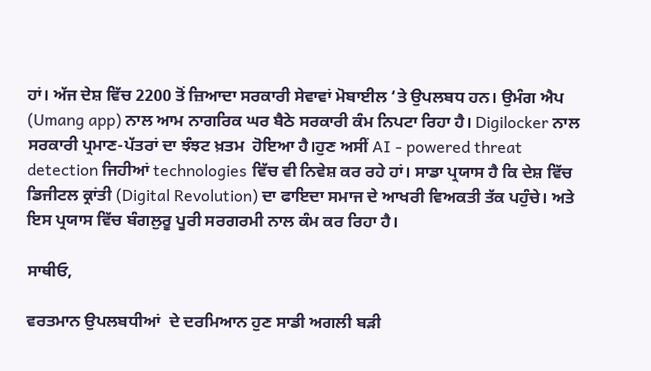ਹਾਂ। ਅੱਜ ਦੇਸ਼ ਵਿੱਚ 2200 ਤੋਂ ਜ਼ਿਆਦਾ ਸਰਕਾਰੀ ਸੇਵਾਵਾਂ ਮੋਬਾਈਲ ‘ਤੇ ਉਪਲਬਧ ਹਨ। ਉਮੰਗ ਐਪ (Umang app) ਨਾਲ ਆਮ ਨਾਗਰਿਕ ਘਰ ਬੈਠੇ ਸਰਕਾਰੀ ਕੰਮ ਨਿਪਟਾ ਰਿਹਾ ਹੈ। Digilocker ਨਾਲ ਸਰਕਾਰੀ ਪ੍ਰਮਾਣ-ਪੱਤਰਾਂ ਦਾ ਝੰਝਟ ਖ਼ਤਮ  ਹੋਇਆ ਹੈ।ਹੁਣ ਅਸੀਂ AI - powered threat detection ਜਿਹੀਆਂ technologies ਵਿੱਚ ਵੀ ਨਿਵੇਸ਼ ਕਰ ਰਹੇ ਹਾਂ। ਸਾਡਾ ਪ੍ਰਯਾਸ ਹੈ ਕਿ ਦੇਸ਼ ਵਿੱਚ ਡਿਜੀਟਲ ਕ੍ਰਾਂਤੀ (Digital Revolution) ਦਾ ਫਾਇਦਾ ਸਮਾਜ ਦੇ ਆਖਰੀ ਵਿਅਕਤੀ ਤੱਕ ਪਹੁੰਚੇ। ਅਤੇ ਇਸ ਪ੍ਰਯਾਸ ਵਿੱਚ ਬੰਗਲੁਰੂ ਪੂਰੀ ਸਰਗਰਮੀ ਨਾਲ ਕੰਮ ਕਰ ਰਿਹਾ ਹੈ।

ਸਾਥੀਓ,

ਵਰਤਮਾਨ ਉਪਲਬਧੀਆਂ  ਦੇ ਦਰਮਿਆਨ ਹੁਣ ਸਾਡੀ ਅਗਲੀ ਬੜੀ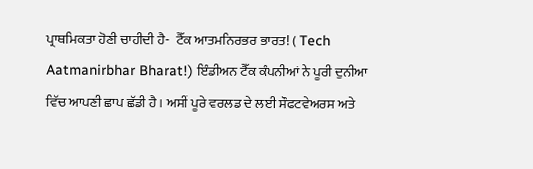ਪ੍ਰਾਥਮਿਕਤਾ ਹੋਣੀ ਚਾਹੀਦੀ ਹੈ-  ਟੈੱਕ ਆਤਮਨਿਰਭਰ ਭਾਰਤ! ( Tech Aatmanirbhar Bharat!) ਇੰਡੀਅਨ ਟੈੱਕ ਕੰਪਨੀਆਂ ਨੇ ਪੂਰੀ ਦੁਨੀਆ ਵਿੱਚ ਆਪਣੀ ਛਾਪ ਛੱਡੀ ਹੈ। ਅਸੀਂ ਪੂਰੇ ਵਰਲਡ ਦੇ ਲਈ ਸੌਫਟਵੇਅਰਸ ਅਤੇ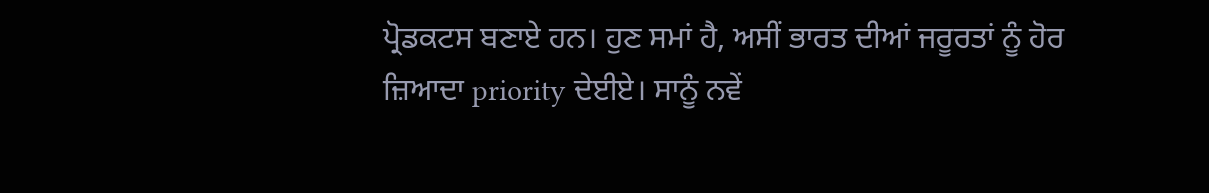ਪ੍ਰੋਡਕਟਸ ਬਣਾਏ ਹਨ। ਹੁਣ ਸਮਾਂ ਹੈ, ਅਸੀਂ ਭਾਰਤ ਦੀਆਂ ਜਰੂਰਤਾਂ ਨੂੰ ਹੋਰ ਜ਼ਿਆਦਾ priority ਦੇਈਏ। ਸਾਨੂੰ ਨਵੇਂ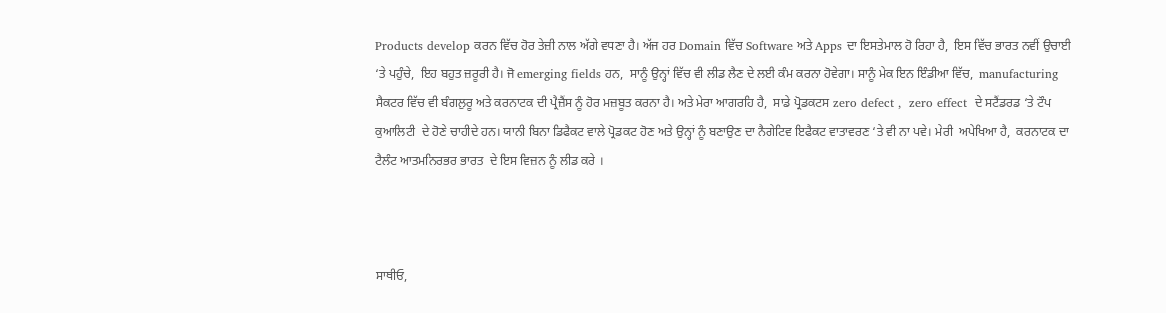Products develop ਕਰਨ ਵਿੱਚ ਹੋਰ ਤੇਜ਼ੀ ਨਾਲ ਅੱਗੇ ਵਧਣਾ ਹੈ। ਅੱਜ ਹਰ Domain ਵਿੱਚ Software ਅਤੇ Apps ਦਾ ਇਸਤੇਮਾਲ ਹੋ ਰਿਹਾ ਹੈ,  ਇਸ ਵਿੱਚ ਭਾਰਤ ਨਵੀਂ ਉਚਾਈ  ‘ਤੇ ਪਹੁੰਚੇ,  ਇਹ ਬਹੁਤ ਜ਼ਰੂਰੀ ਹੈ। ਜੋ emerging fields ਹਨ,  ਸਾਨੂੰ ਉਨ੍ਹਾਂ ਵਿੱਚ ਵੀ ਲੀਡ ਲੈਣ ਦੇ ਲਈ ਕੰਮ ਕਰਨਾ ਹੋਵੇਗਾ। ਸਾਨੂੰ ਮੇਕ ਇਨ ਇੰਡੀਆ ਵਿੱਚ,  manufacturing ਸੈਕਟਰ ਵਿੱਚ ਵੀ ਬੰਗਲੁਰੂ ਅਤੇ ਕਰਨਾਟਕ ਦੀ ਪ੍ਰੈਜ਼ੈਂਸ ਨੂੰ ਹੋਰ ਮਜ਼ਬੂਤ ਕਰਨਾ ਹੈ। ਅਤੇ ਮੇਰਾ ਆਗਰਹਿ ਹੈ,  ਸਾਡੇ ਪ੍ਰੋਡਕਟਸ zero defect ,  zero effect  ਦੇ ਸਟੈਂਡਰਡ ‘ਤੇ ਟੌਪ ਕੁਆਲਿਟੀ  ਦੇ ਹੋਣੇ ਚਾਹੀਦੇ ਹਨ। ਯਾਨੀ ਬਿਨਾ ਡਿਫੈਕਟ ਵਾਲੇ ਪ੍ਰੋਡਕਟ ਹੋਣ ਅਤੇ ਉਨ੍ਹਾਂ ਨੂੰ ਬਣਾਉਣ ਦਾ ਨੈਗੇਟਿਵ ਇਫੈਕਟ ਵਾਤਾਵਰਣ ‘ਤੇ ਵੀ ਨਾ ਪਵੇ। ਮੇਰੀ  ਅਪੇਖਿਆ ਹੈ,  ਕਰਨਾਟਕ ਦਾ ਟੈਲੰਟ ਆਤਮਨਿਰਭਰ ਭਾਰਤ  ਦੇ ਇਸ ਵਿਜ਼ਨ ਨੂੰ ਲੀਡ ਕਰੇ ।



ਸਾਥੀਓ,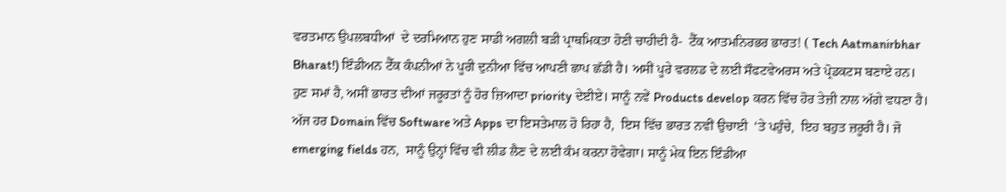ਵਰਤਮਾਨ ਉਪਲਬਧੀਆਂ  ਦੇ ਦਰਮਿਆਨ ਹੁਣ ਸਾਡੀ ਅਗਲੀ ਬੜੀ ਪ੍ਰਾਥਮਿਕਤਾ ਹੋਣੀ ਚਾਹੀਦੀ ਹੈ-  ਟੈੱਕ ਆਤਮਨਿਰਭਰ ਭਾਰਤ! ( Tech Aatmanirbhar Bharat!) ਇੰਡੀਅਨ ਟੈੱਕ ਕੰਪਨੀਆਂ ਨੇ ਪੂਰੀ ਦੁਨੀਆ ਵਿੱਚ ਆਪਣੀ ਛਾਪ ਛੱਡੀ ਹੈ। ਅਸੀਂ ਪੂਰੇ ਵਰਲਡ ਦੇ ਲਈ ਸੌਫਟਵੇਅਰਸ ਅਤੇ ਪ੍ਰੋਡਕਟਸ ਬਣਾਏ ਹਨ। ਹੁਣ ਸਮਾਂ ਹੈ, ਅਸੀਂ ਭਾਰਤ ਦੀਆਂ ਜਰੂਰਤਾਂ ਨੂੰ ਹੋਰ ਜ਼ਿਆਦਾ priority ਦੇਈਏ। ਸਾਨੂੰ ਨਵੇਂ Products develop ਕਰਨ ਵਿੱਚ ਹੋਰ ਤੇਜ਼ੀ ਨਾਲ ਅੱਗੇ ਵਧਣਾ ਹੈ। ਅੱਜ ਹਰ Domain ਵਿੱਚ Software ਅਤੇ Apps ਦਾ ਇਸਤੇਮਾਲ ਹੋ ਰਿਹਾ ਹੈ,  ਇਸ ਵਿੱਚ ਭਾਰਤ ਨਵੀਂ ਉਚਾਈ  ‘ਤੇ ਪਹੁੰਚੇ,  ਇਹ ਬਹੁਤ ਜ਼ਰੂਰੀ ਹੈ। ਜੋ emerging fields ਹਨ,  ਸਾਨੂੰ ਉਨ੍ਹਾਂ ਵਿੱਚ ਵੀ ਲੀਡ ਲੈਣ ਦੇ ਲਈ ਕੰਮ ਕਰਨਾ ਹੋਵੇਗਾ। ਸਾਨੂੰ ਮੇਕ ਇਨ ਇੰਡੀਆ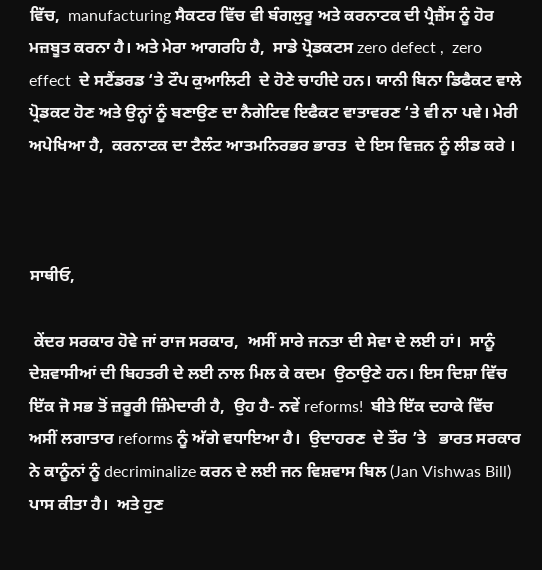ਵਿੱਚ,  manufacturing ਸੈਕਟਰ ਵਿੱਚ ਵੀ ਬੰਗਲੁਰੂ ਅਤੇ ਕਰਨਾਟਕ ਦੀ ਪ੍ਰੈਜ਼ੈਂਸ ਨੂੰ ਹੋਰ ਮਜ਼ਬੂਤ ਕਰਨਾ ਹੈ। ਅਤੇ ਮੇਰਾ ਆਗਰਹਿ ਹੈ,  ਸਾਡੇ ਪ੍ਰੋਡਕਟਸ zero defect ,  zero effect  ਦੇ ਸਟੈਂਡਰਡ ‘ਤੇ ਟੌਪ ਕੁਆਲਿਟੀ  ਦੇ ਹੋਣੇ ਚਾਹੀਦੇ ਹਨ। ਯਾਨੀ ਬਿਨਾ ਡਿਫੈਕਟ ਵਾਲੇ ਪ੍ਰੋਡਕਟ ਹੋਣ ਅਤੇ ਉਨ੍ਹਾਂ ਨੂੰ ਬਣਾਉਣ ਦਾ ਨੈਗੇਟਿਵ ਇਫੈਕਟ ਵਾਤਾਵਰਣ ‘ਤੇ ਵੀ ਨਾ ਪਵੇ। ਮੇਰੀ  ਅਪੇਖਿਆ ਹੈ,  ਕਰਨਾਟਕ ਦਾ ਟੈਲੰਟ ਆਤਮਨਿਰਭਰ ਭਾਰਤ  ਦੇ ਇਸ ਵਿਜ਼ਨ ਨੂੰ ਲੀਡ ਕਰੇ ।



ਸਾਥੀਓ,

 ਕੇਂਦਰ ਸਰਕਾਰ ਹੋਵੇ ਜਾਂ ਰਾਜ ਸਰਕਾਰ,  ਅਸੀਂ ਸਾਰੇ ਜਨਤਾ ਦੀ ਸੇਵਾ ਦੇ ਲਈ ਹਾਂ।  ਸਾਨੂੰ ਦੇਸ਼ਵਾਸੀਆਂ ਦੀ ਬਿਹਤਰੀ ਦੇ ਲਈ ਨਾਲ ਮਿਲ ਕੇ ਕਦਮ  ਉਠਾਉਣੇ ਹਨ। ਇਸ ਦਿਸ਼ਾ ਵਿੱਚ ਇੱਕ ਜੋ ਸਭ ਤੋਂ ਜ਼ਰੂਰੀ ਜ਼ਿੰਮੇਦਾਰੀ ਹੈ,  ਉਹ ਹੈ- ਨਵੇਂ reforms!  ਬੀਤੇ ਇੱਕ ਦਹਾਕੇ ਵਿੱਚ ਅਸੀਂ ਲਗਾਤਾਰ reforms ਨੂੰ ਅੱਗੇ ਵਧਾਇਆ ਹੈ।  ਉਦਾਹਰਣ  ਦੇ ਤੌਰ ’ਤੇ   ਭਾਰਤ ਸਰਕਾਰ ਨੇ ਕਾਨੂੰਨਾਂ ਨੂੰ decriminalize ਕਰਨ ਦੇ ਲਈ ਜਨ ਵਿਸ਼ਵਾਸ ਬਿਲ (Jan Vishwas Bill) ਪਾਸ ਕੀਤਾ ਹੈ।  ਅਤੇ ਹੁਣ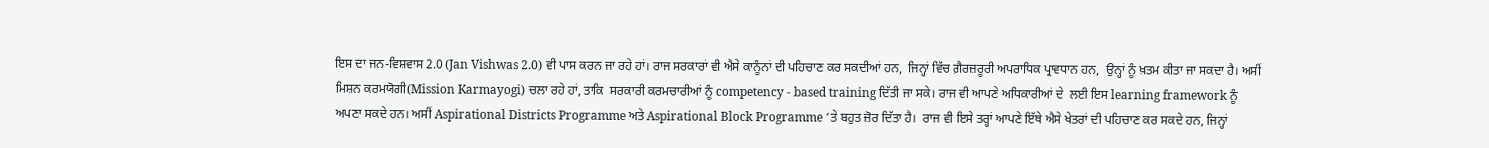ਇਸ ਦਾ ਜਨ-ਵਿਸ਼ਵਾਸ 2.0 (Jan Vishwas 2.0) ਵੀ ਪਾਸ ਕਰਨ ਜਾ ਰਹੇ ਹਾਂ। ਰਾਜ ਸਰਕਾਰਾਂ ਵੀ ਐਸੇ ਕਾਨੂੰਨਾਂ ਦੀ ਪਹਿਚਾਣ ਕਰ ਸਕਦੀਆਂ ਹਨ,  ਜਿਨ੍ਹਾਂ ਵਿੱਚ ਗ਼ੈਰਜ਼ਰੂਰੀ ਅਪਰਾਧਿਕ ਪ੍ਰਾਵਧਾਨ ਹਨ,  ਉਨ੍ਹਾਂ ਨੂੰ ਖ਼ਤਮ ਕੀਤਾ ਜਾ ਸਕਦਾ ਹੈ। ਅਸੀਂ ਮਿਸ਼ਨ ਕਰਮਯੋਗੀ(Mission Karmayogi) ਚਲਾ ਰਹੇ ਹਾਂ, ਤਾਕਿ  ਸਰਕਾਰੀ ਕਰਮਚਾਰੀਆਂ ਨੂੰ competency - based training ਦਿੱਤੀ ਜਾ ਸਕੇ। ਰਾਜ ਵੀ ਆਪਣੇ ਅਧਿਕਾਰੀਆਂ ਦੇ  ਲਈ ਇਸ learning framework ਨੂੰ ਅਪਣਾ ਸਕਦੇ ਹਨ। ਅਸੀਂ Aspirational Districts Programme ਅਤੇ Aspirational Block Programme ‘ਤੇ ਬਹੁਤ ਜ਼ੋਰ ਦਿੱਤਾ ਹੈ।  ਰਾਜ ਵੀ ਇਸੇ ਤਰ੍ਹਾਂ ਆਪਣੇ ਇੱਥੇ ਐਸੇ ਖੇਤਰਾਂ ਦੀ ਪਹਿਚਾਣ ਕਰ ਸਕਦੇ ਹਨ, ਜਿਨ੍ਹਾਂ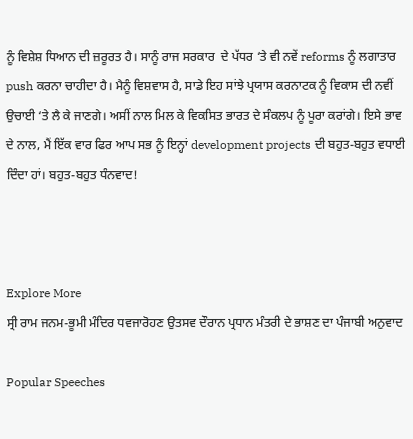ਨੂੰ ਵਿਸ਼ੇਸ਼ ਧਿਆਨ ਦੀ ਜ਼ਰੂਰਤ ਹੈ। ਸਾਨੂੰ ਰਾਜ ਸਰਕਾਰ  ਦੇ ਪੱਧਰ ‘ਤੇ ਵੀ ਨਵੇਂ reforms ਨੂੰ ਲਗਾਤਾਰ push ਕਰਨਾ ਚਾਹੀਦਾ ਹੈ। ਮੈਨੂੰ ਵਿਸ਼ਵਾਸ ਹੈ, ਸਾਡੇ ਇਹ ਸਾਂਝੇ ਪ੍ਰਯਾਸ ਕਰਨਾਟਕ ਨੂੰ ਵਿਕਾਸ ਦੀ ਨਵੀਂ ਉਚਾਈ ‘ਤੇ ਲੈ ਕੇ ਜਾਣਗੇ। ਅਸੀਂ ਨਾਲ ਮਿਲ ਕੇ ਵਿਕਸਿਤ ਭਾਰਤ ਦੇ ਸੰਕਲਪ ਨੂੰ ਪੂਰਾ ਕਰਾਂਗੇ। ਇਸੇ ਭਾਵ ਦੇ ਨਾਲ, ਮੈਂ ਇੱਕ ਵਾਰ ਫਿਰ ਆਪ ਸਭ ਨੂੰ ਇਨ੍ਹਾਂ development projects ਦੀ ਬਹੁਤ-ਬਹੁਤ ਵਧਾਈ ਦਿੰਦਾ ਹਾਂ। ਬਹੁਤ-ਬਹੁਤ ਧੰਨਵਾਦ!



Explore More
ਸ੍ਰੀ ਰਾਮ ਜਨਮ-ਭੂਮੀ ਮੰਦਿਰ ਧਵਜਾਰੋਹਣ ਉਤਸਵ ਦੌਰਾਨ ਪ੍ਰਧਾਨ ਮੰਤਰੀ ਦੇ ਭਾਸ਼ਣ ਦਾ ਪੰਜਾਬੀ ਅਨੁਵਾਦ

Popular Speeches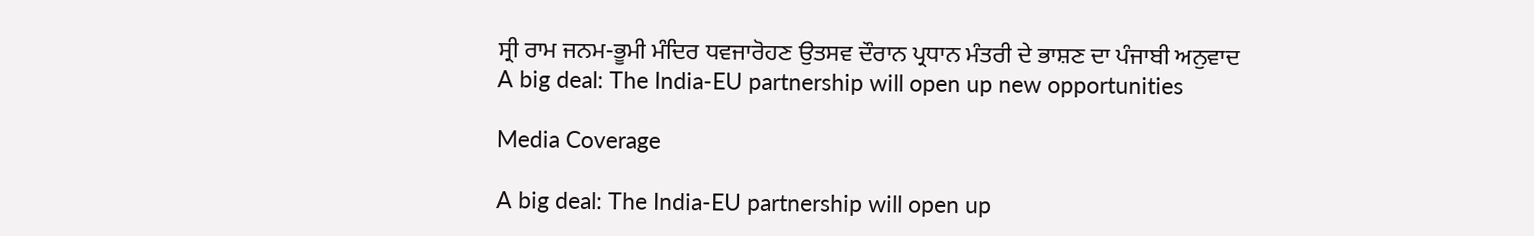ਸ੍ਰੀ ਰਾਮ ਜਨਮ-ਭੂਮੀ ਮੰਦਿਰ ਧਵਜਾਰੋਹਣ ਉਤਸਵ ਦੌਰਾਨ ਪ੍ਰਧਾਨ ਮੰਤਰੀ ਦੇ ਭਾਸ਼ਣ ਦਾ ਪੰਜਾਬੀ ਅਨੁਵਾਦ
A big deal: The India-EU partnership will open up new opportunities

Media Coverage

A big deal: The India-EU partnership will open up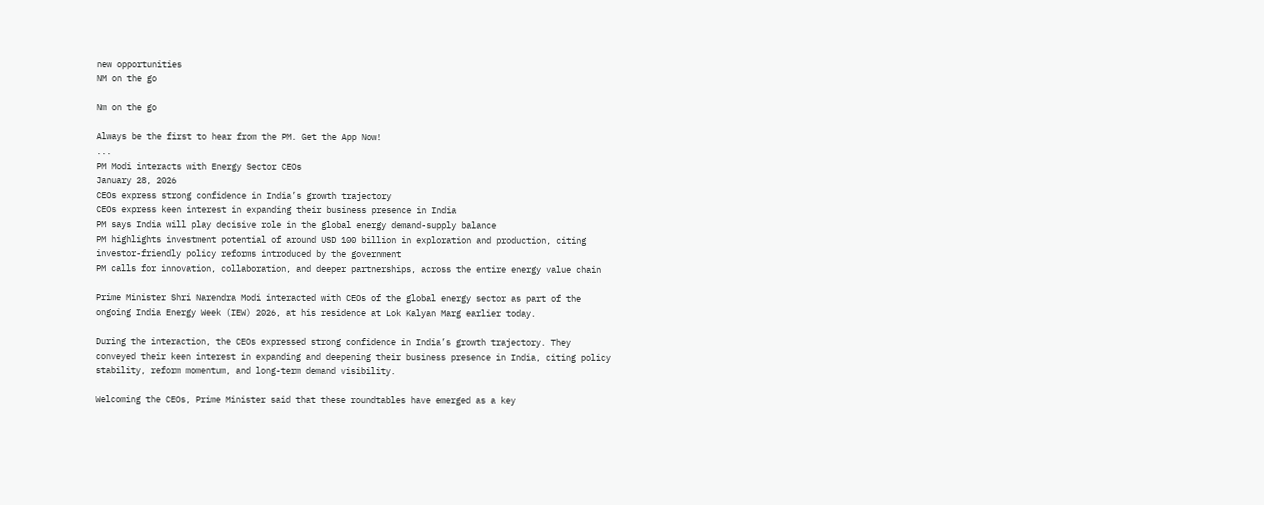new opportunities
NM on the go

Nm on the go

Always be the first to hear from the PM. Get the App Now!
...
PM Modi interacts with Energy Sector CEOs
January 28, 2026
CEOs express strong confidence in India’s growth trajectory
CEOs express keen interest in expanding their business presence in India
PM says India will play decisive role in the global energy demand-supply balance
PM highlights investment potential of around USD 100 billion in exploration and production, citing investor-friendly policy reforms introduced by the government
PM calls for innovation, collaboration, and deeper partnerships, across the entire energy value chain

Prime Minister Shri Narendra Modi interacted with CEOs of the global energy sector as part of the ongoing India Energy Week (IEW) 2026, at his residence at Lok Kalyan Marg earlier today.

During the interaction, the CEOs expressed strong confidence in India’s growth trajectory. They conveyed their keen interest in expanding and deepening their business presence in India, citing policy stability, reform momentum, and long-term demand visibility.

Welcoming the CEOs, Prime Minister said that these roundtables have emerged as a key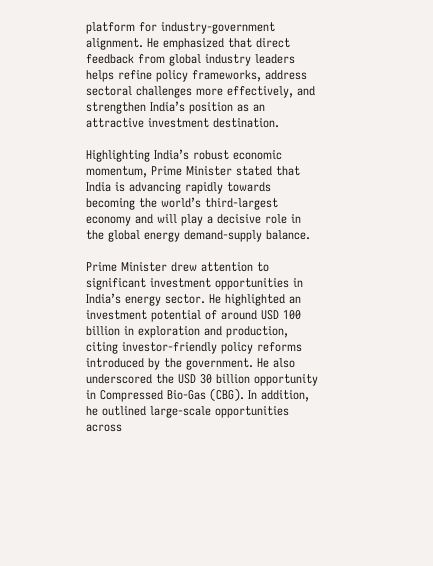platform for industry-government alignment. He emphasized that direct feedback from global industry leaders helps refine policy frameworks, address sectoral challenges more effectively, and strengthen India’s position as an attractive investment destination.

Highlighting India’s robust economic momentum, Prime Minister stated that India is advancing rapidly towards becoming the world’s third-largest economy and will play a decisive role in the global energy demand-supply balance.

Prime Minister drew attention to significant investment opportunities in India’s energy sector. He highlighted an investment potential of around USD 100 billion in exploration and production, citing investor-friendly policy reforms introduced by the government. He also underscored the USD 30 billion opportunity in Compressed Bio-Gas (CBG). In addition, he outlined large-scale opportunities across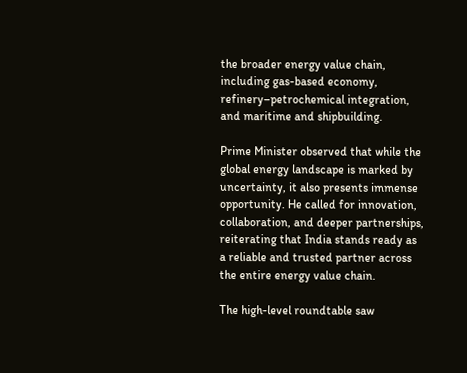the broader energy value chain, including gas-based economy, refinery–petrochemical integration, and maritime and shipbuilding.

Prime Minister observed that while the global energy landscape is marked by uncertainty, it also presents immense opportunity. He called for innovation, collaboration, and deeper partnerships, reiterating that India stands ready as a reliable and trusted partner across the entire energy value chain.

The high-level roundtable saw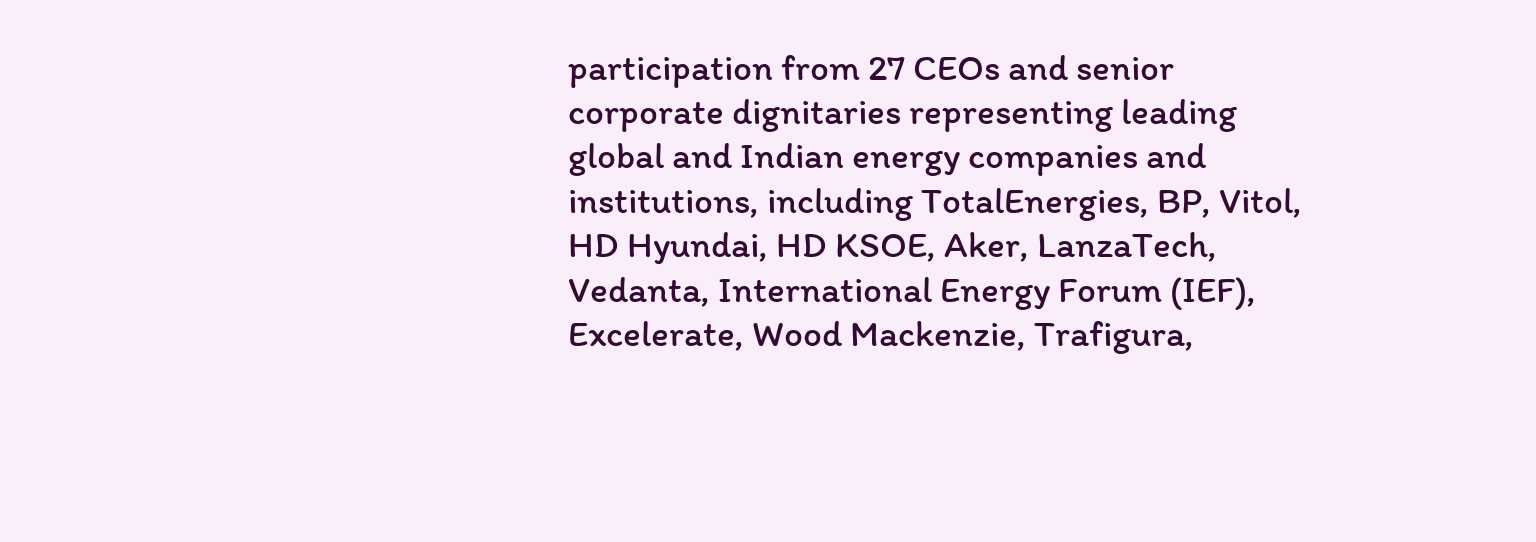participation from 27 CEOs and senior corporate dignitaries representing leading global and Indian energy companies and institutions, including TotalEnergies, BP, Vitol, HD Hyundai, HD KSOE, Aker, LanzaTech, Vedanta, International Energy Forum (IEF), Excelerate, Wood Mackenzie, Trafigura,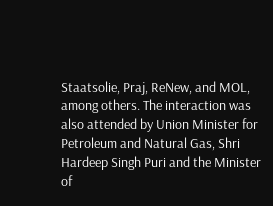Staatsolie, Praj, ReNew, and MOL, among others. The interaction was also attended by Union Minister for Petroleum and Natural Gas, Shri Hardeep Singh Puri and the Minister of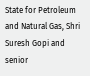State for Petroleum and Natural Gas, Shri Suresh Gopi and senior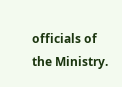officials of the Ministry.